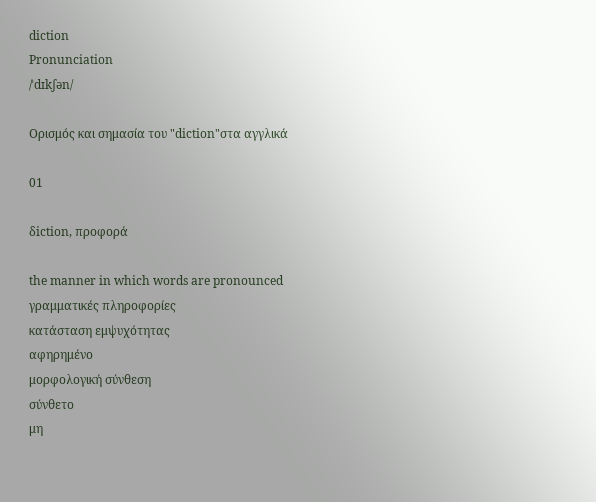diction
Pronunciation
/ˈdɪkʃən/

Ορισμός και σημασία του "diction"στα αγγλικά

01

δiction, προφορά

the manner in which words are pronounced
γραμματικές πληροφορίες
κατάσταση εμψυχότητας
αφηρημένο
μορφολογική σύνθεση
σύνθετο
μη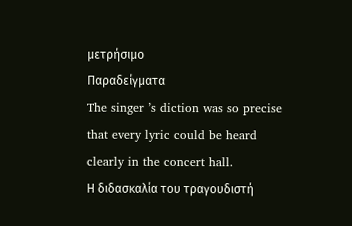μετρήσιμο
Παραδείγματα
The singer ’s diction was so precise that every lyric could be heard clearly in the concert hall.
Η διδασκαλία του τραγουδιστή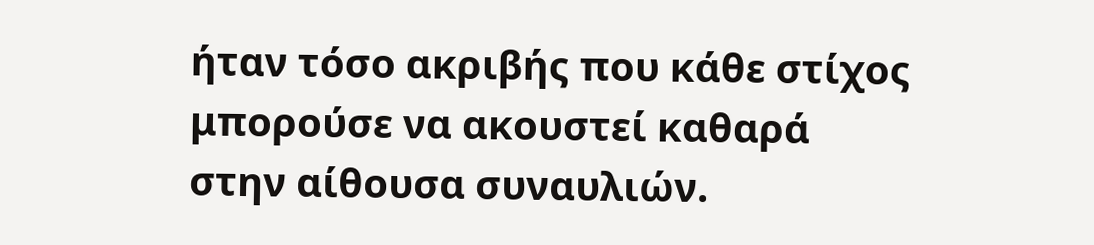ήταν τόσο ακριβής που κάθε στίχος μπορούσε να ακουστεί καθαρά στην αίθουσα συναυλιών.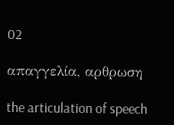02

απαγγελία, αρθρωση

the articulation of speech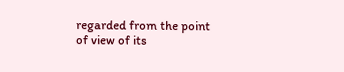regarded from the point of view of its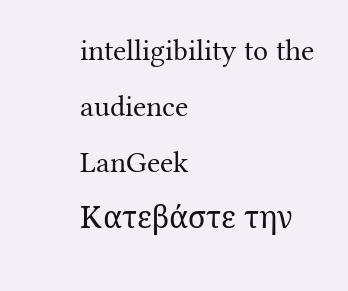intelligibility to the audience
LanGeek
Κατεβάστε την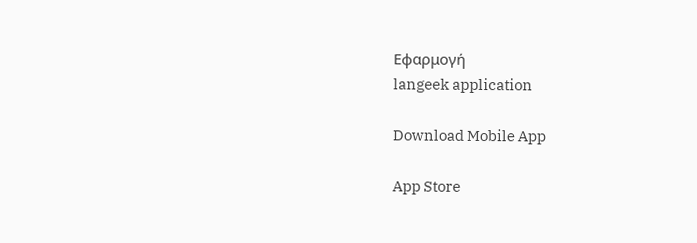Εφαρμογή
langeek application

Download Mobile App

App Store